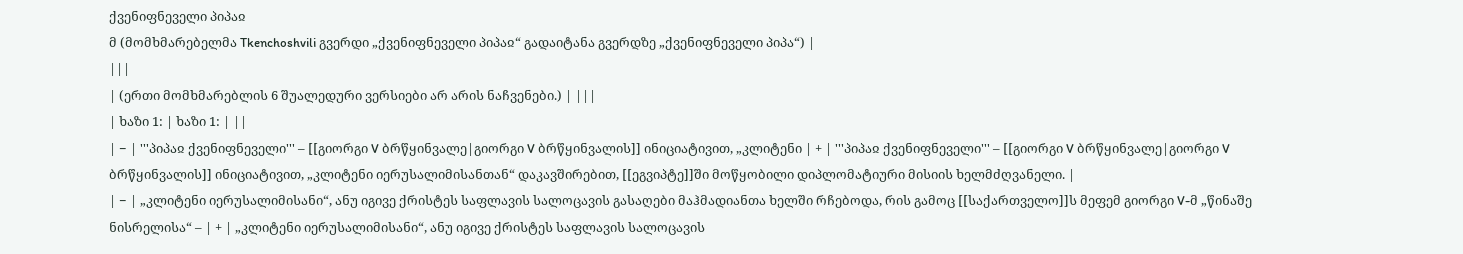ქვენიფნეველი პიპაჲ
მ (მომხმარებელმა Tkenchoshvili გვერდი „ქვენიფნეველი პიპაჲ“ გადაიტანა გვერდზე „ქვენიფნეველი პიპა“) |
|||
| (ერთი მომხმარებლის 6 შუალედური ვერსიები არ არის ნაჩვენები.) | |||
| ხაზი 1: | ხაზი 1: | ||
| − | '''პიპაჲ ქვენიფნეველი''' – [[გიორგი V ბრწყინვალე|გიორგი V ბრწყინვალის]] ინიციატივით, „კლიტენი | + | '''პიპაჲ ქვენიფნეველი''' – [[გიორგი V ბრწყინვალე|გიორგი V ბრწყინვალის]] ინიციატივით, „კლიტენი იერუსალიმისანთან“ დაკავშირებით, [[ეგვიპტე]]ში მოწყობილი დიპლომატიური მისიის ხელმძღვანელი. |
| − | „კლიტენი იერუსალიმისანი“, ანუ იგივე ქრისტეს საფლავის სალოცავის გასაღები მაჰმადიანთა ხელში რჩებოდა, რის გამოც [[საქართველო]]ს მეფემ გიორგი V-მ „წინაშე ნისრელისა“ – | + | „კლიტენი იერუსალიმისანი“, ანუ იგივე ქრისტეს საფლავის სალოცავის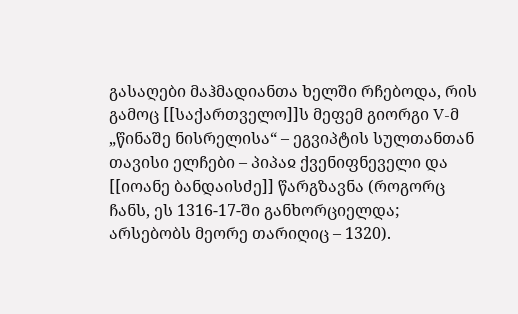გასაღები მაჰმადიანთა ხელში რჩებოდა, რის გამოც [[საქართველო]]ს მეფემ გიორგი V-მ „წინაშე ნისრელისა“ – ეგვიპტის სულთანთან თავისი ელჩები – პიპაჲ ქვენიფნეველი და [[იოანე ბანდაისძე]] წარგზავნა (როგორც ჩანს, ეს 1316-17-ში განხორციელდა; არსებობს მეორე თარიღიც – 1320).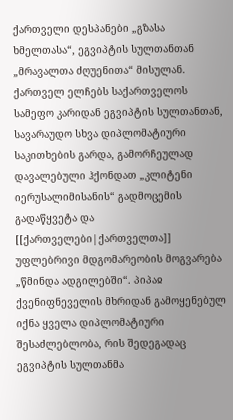ქართველი დესპანები „გზასა ხმელთასა“, ეგვიპტის სულთანთან „მრავალთა ძღუენითა“ მისულან. ქართველ ელჩებს საქართველოს სამეფო კარიდან ეგვიპტის სულთანთან, სავარაუდო სხვა დიპლომატიური საკითხების გარდა, გამორჩეულად დავალებული ჰქონდათ „კლიტენი იერუსალიმისანის“ გადმოცემის გადაწყვეტა და [[ქართველები|ქართველთა]] უფლებრივი მდგომარეობის მოგვარება „წმინდა ადგილებში“. პიპაჲ ქვენიფნეველის მხრიდან გამოყენებულ იქნა ყველა დიპლომატიური შესაძლებლობა, რის შედეგადაც ეგვიპტის სულთანმა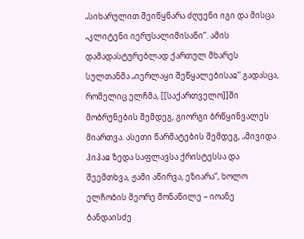„სიხარულით შეიწყნარა ძღუენი იგი და მისცა „კლიტენი იერუსალიმისანი“. ამის დამადასტურებლად ქართულ მხარეს სულთანმა „იერლაყი შეწყალებისაჲ“ გადასცა, რომელიც ელჩმა, [[საქართველო]]ში მობრუნების შემდეგ, გიორგი ბრწყინვალეს მიართვა. ასეთი წარმატების შემდეგ, „მივიდა პიპაჲ ზედა საფლავსა ქრისტესსა და შეემთხვა, ჟამი აწირვა, ეზიარა“, ხოლო ელჩობის მეორე მონაწილე – იოანე ბანდაისძე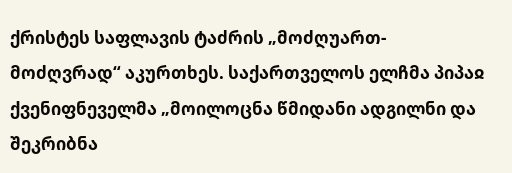ქრისტეს საფლავის ტაძრის „მოძღუართ-მოძღვრად“ აკურთხეს. საქართველოს ელჩმა პიპაჲ ქვენიფნეველმა „მოილოცნა წმიდანი ადგილნი და შეკრიბნა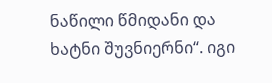ნაწილი წმიდანი და ხატნი შუვნიერნი“. იგი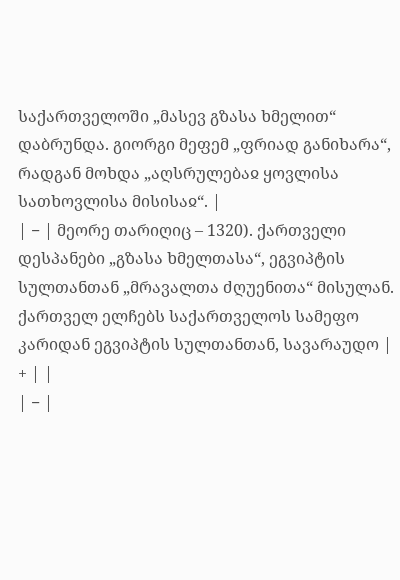საქართველოში „მასევ გზასა ხმელით“ დაბრუნდა. გიორგი მეფემ „ფრიად განიხარა“, რადგან მოხდა „აღსრულებაჲ ყოვლისა სათხოვლისა მისისაჲ“. |
| − | მეორე თარიღიც – 1320). ქართველი დესპანები „გზასა ხმელთასა“, ეგვიპტის სულთანთან „მრავალთა ძღუენითა“ მისულან. ქართველ ელჩებს საქართველოს სამეფო კარიდან ეგვიპტის სულთანთან, სავარაუდო | + | |
| − |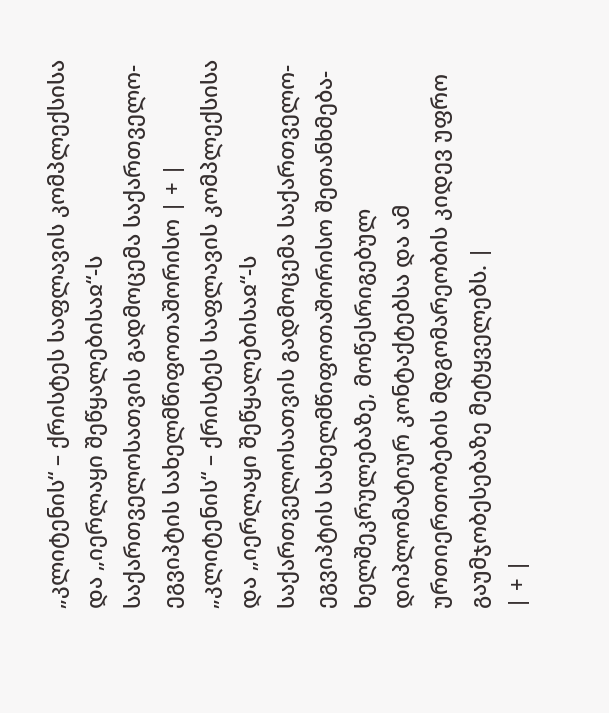„კლიტენის“ – ქრისტეს საფლავის კომპლექსისა და „იერლაყი შეწყალებისაჲ“-ს საქართველოსათვის გადმოცემა საქართველო-ეგვიპტის სახელმწიფოთაშორისო | + | „კლიტენის“ – ქრისტეს საფლავის კომპლექსისა და „იერლაყი შეწყალებისაჲ“-ს საქართველოსათვის გადმოცემა საქართველო-ეგვიპტის სახელმწიფოთაშორისო შეთანხმება-ხელშეკრულებაზე, მოწესრიგებულ დიპლომატიურ კონტაქტებსა და ამ ურთიერთობების მდგომარეობის კიდევ უფრო გაუმჯობესებაზე მეტყველებს. |
| + |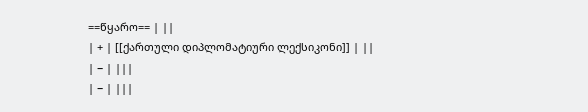==წყარო== | ||
| + | [[ქართული დიპლომატიური ლექსიკონი]] | ||
| − | |||
| − | |||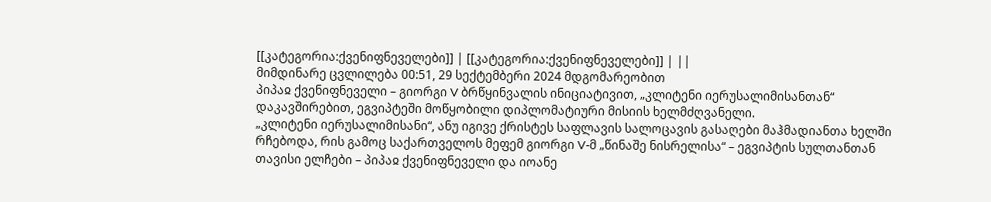[[კატეგორია:ქვენიფნეველები]] | [[კატეგორია:ქვენიფნეველები]] | ||
მიმდინარე ცვლილება 00:51, 29 სექტემბერი 2024 მდგომარეობით
პიპაჲ ქვენიფნეველი – გიორგი V ბრწყინვალის ინიციატივით, „კლიტენი იერუსალიმისანთან“ დაკავშირებით, ეგვიპტეში მოწყობილი დიპლომატიური მისიის ხელმძღვანელი.
„კლიტენი იერუსალიმისანი“, ანუ იგივე ქრისტეს საფლავის სალოცავის გასაღები მაჰმადიანთა ხელში რჩებოდა, რის გამოც საქართველოს მეფემ გიორგი V-მ „წინაშე ნისრელისა“ – ეგვიპტის სულთანთან თავისი ელჩები – პიპაჲ ქვენიფნეველი და იოანე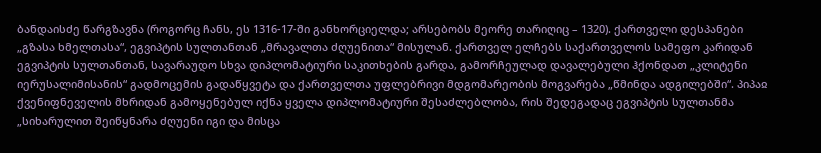ბანდაისძე წარგზავნა (როგორც ჩანს, ეს 1316-17-ში განხორციელდა; არსებობს მეორე თარიღიც – 1320). ქართველი დესპანები „გზასა ხმელთასა“, ეგვიპტის სულთანთან „მრავალთა ძღუენითა“ მისულან. ქართველ ელჩებს საქართველოს სამეფო კარიდან ეგვიპტის სულთანთან, სავარაუდო სხვა დიპლომატიური საკითხების გარდა, გამორჩეულად დავალებული ჰქონდათ „კლიტენი იერუსალიმისანის“ გადმოცემის გადაწყვეტა და ქართველთა უფლებრივი მდგომარეობის მოგვარება „წმინდა ადგილებში“. პიპაჲ ქვენიფნეველის მხრიდან გამოყენებულ იქნა ყველა დიპლომატიური შესაძლებლობა, რის შედეგადაც ეგვიპტის სულთანმა „სიხარულით შეიწყნარა ძღუენი იგი და მისცა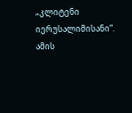„კლიტენი იერუსალიმისანი“. ამის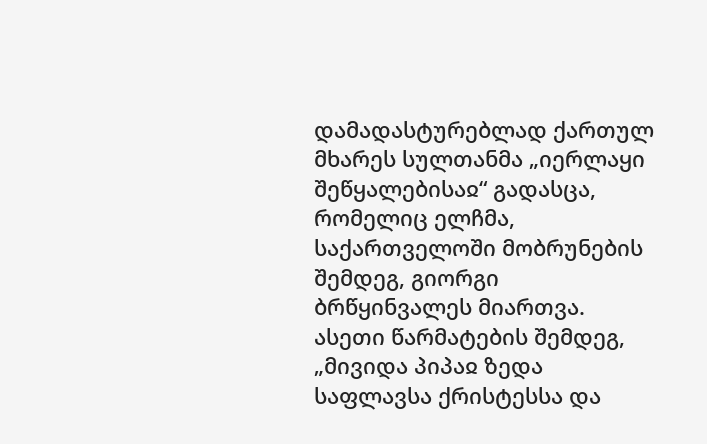დამადასტურებლად ქართულ მხარეს სულთანმა „იერლაყი შეწყალებისაჲ“ გადასცა, რომელიც ელჩმა, საქართველოში მობრუნების შემდეგ, გიორგი ბრწყინვალეს მიართვა. ასეთი წარმატების შემდეგ, „მივიდა პიპაჲ ზედა საფლავსა ქრისტესსა და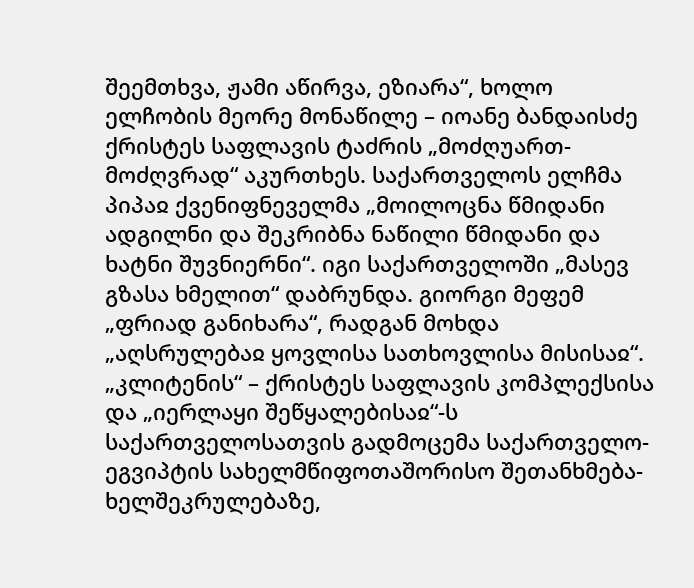შეემთხვა, ჟამი აწირვა, ეზიარა“, ხოლო ელჩობის მეორე მონაწილე – იოანე ბანდაისძე ქრისტეს საფლავის ტაძრის „მოძღუართ-მოძღვრად“ აკურთხეს. საქართველოს ელჩმა პიპაჲ ქვენიფნეველმა „მოილოცნა წმიდანი ადგილნი და შეკრიბნა ნაწილი წმიდანი და ხატნი შუვნიერნი“. იგი საქართველოში „მასევ გზასა ხმელით“ დაბრუნდა. გიორგი მეფემ „ფრიად განიხარა“, რადგან მოხდა „აღსრულებაჲ ყოვლისა სათხოვლისა მისისაჲ“.
„კლიტენის“ – ქრისტეს საფლავის კომპლექსისა და „იერლაყი შეწყალებისაჲ“-ს საქართველოსათვის გადმოცემა საქართველო-ეგვიპტის სახელმწიფოთაშორისო შეთანხმება-ხელშეკრულებაზე,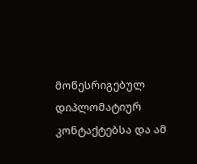მოწესრიგებულ დიპლომატიურ კონტაქტებსა და ამ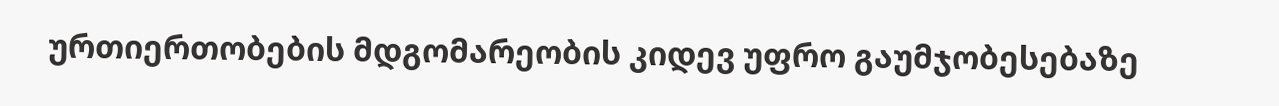ურთიერთობების მდგომარეობის კიდევ უფრო გაუმჯობესებაზე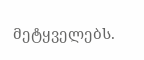მეტყველებს.